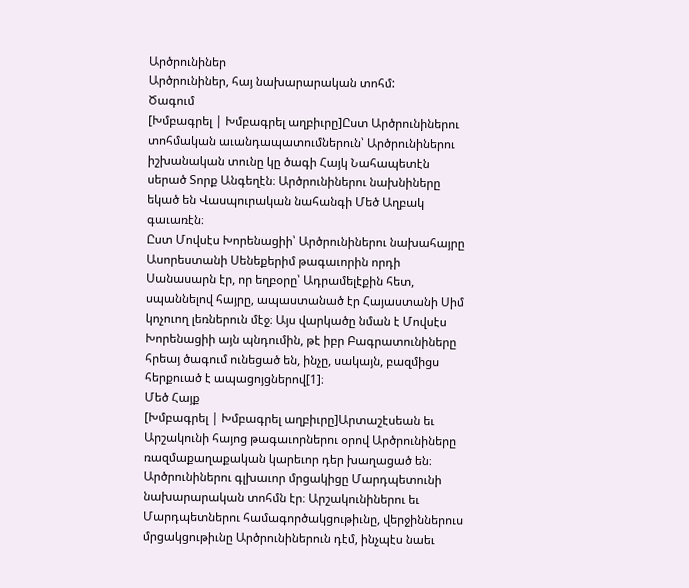Արծրունիներ
Արծրունիներ, հայ նախարարական տոհմ:
Ծագում
[Խմբագրել | Խմբագրել աղբիւրը]Ըստ Արծրունիներու տոհմական աւանդապատումներուն՝ Արծրունիներու իշխանական տունը կը ծագի Հայկ Նահապետէն սերած Տորք Անգեղէն։ Արծրունիներու նախնիները եկած են Վասպուրական նահանգի Մեծ Աղբակ գաւառէն։
Ըստ Մովսէս Խորենացիի՝ Արծրունիներու նախահայրը Ասորեստանի Սենեքերիմ թագաւորին որդի Սանասարն էր, որ եղբօրը՝ Ադրամելէքին հետ, սպաննելով հայրը, ապաստանած էր Հայաստանի Սիմ կոչուող լեռներուն մէջ։ Այս վարկածը նման է Մովսէս Խորենացիի այն պնդումին, թէ իբր Բագրատունիները հրեայ ծագում ունեցած են, ինչը, սակայն, բազմիցս հերքուած է ապացոյցներով[1]։
Մեծ Հայք
[Խմբագրել | Խմբագրել աղբիւրը]Արտաշէսեան եւ Արշակունի հայոց թագաւորներու օրով Արծրունիները ռազմաքաղաքական կարեւոր դեր խաղացած են։ Արծրունիներու գլխաւոր մրցակիցը Մարդպետունի նախարարական տոհմն էր։ Արշակունիներու եւ Մարդպետներու համագործակցութիւնը, վերջիններուս մրցակցութիւնը Արծրունիներուն դէմ, ինչպէս նաեւ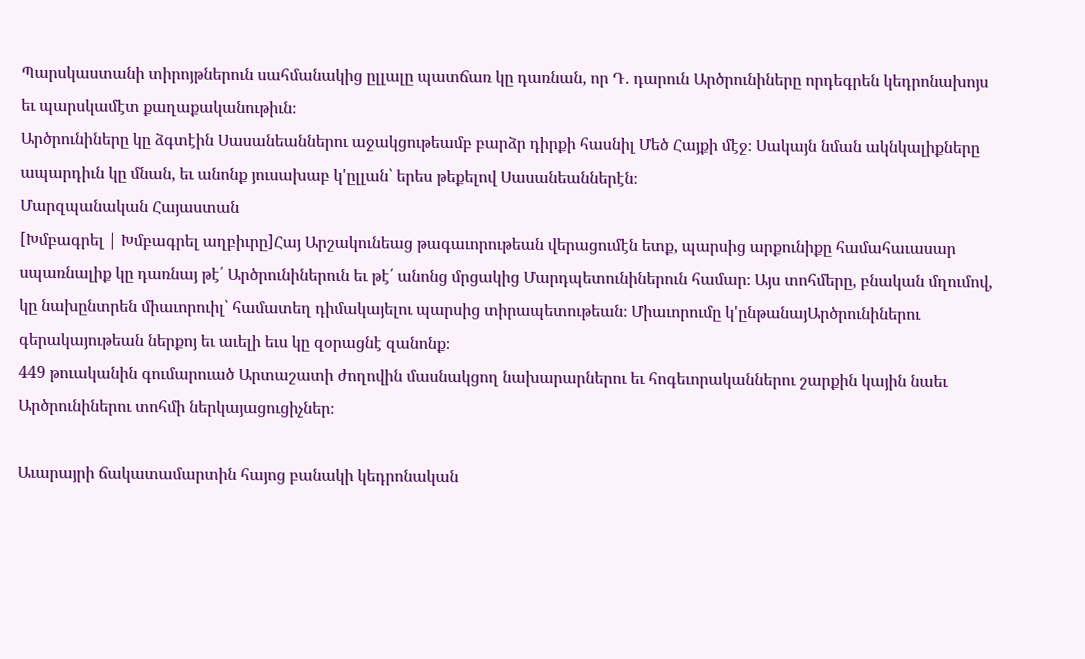Պարսկաստանի տիրոյթներուն սահմանակից ըլլալը պատճառ կը դառնան, որ Դ․ դարուն Արծրունիները որդեգրեն կեդրոնախոյս եւ պարսկամէտ քաղաքականութիւն։
Արծրունիները կը ձգտէին Սասանեաններու աջակցութեամբ բարձր դիրքի հասնիլ Մեծ Հայքի մէջ։ Սակայն նման ակնկալիքները ապարդիւն կը մնան, եւ անոնք յուսախաբ կ'ըլլան՝ երես թեքելով Սասանեաններէն։
Մարզպանական Հայաստան
[Խմբագրել | Խմբագրել աղբիւրը]Հայ Արշակունեաց թագաւորութեան վերացումէն ետք, պարսից արքունիքը համահաւասար սպառնալիք կը դառնայ թէ՛ Արծրունիներուն եւ թէ՛ անոնց մրցակից Մարդպետունիներուն համար։ Այս տոհմերը, բնական մղումով, կը նախընտրեն միաւորուիլ՝ համատեղ դիմակայելու պարսից տիրապետութեան։ Միաւորումը կ'ընթանայԱրծրունիներու գերակայութեան ներքոյ եւ աւելի եւս կը զօրացնէ զանոնք։
449 թուականին գումարուած Արտաշատի ժողովին մասնակցող նախարարներու եւ հոգեւորականներու շարքին կային նաեւ Արծրունիներու տոհմի ներկայացուցիչներ։

Աւարայրի ճակատամարտին հայոց բանակի կեդրոնական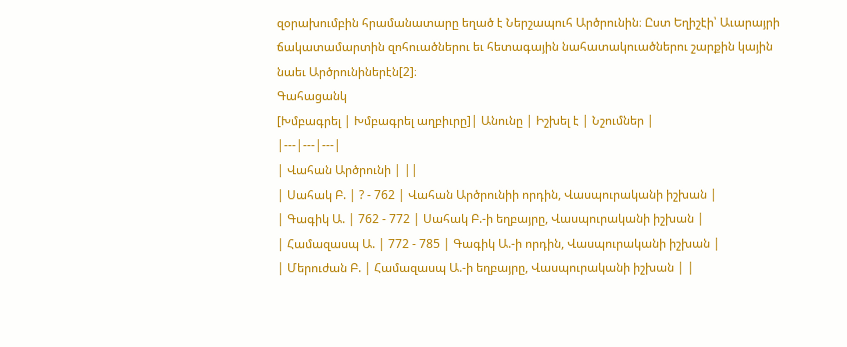զօրախումբին հրամանատարը եղած է Ներշապուհ Արծրունին։ Ըստ Եղիշէի՝ Աւարայրի ճակատամարտին զոհուածներու եւ հետագային նահատակուածներու շարքին կային նաեւ Արծրունիներէն[2]։
Գահացանկ
[Խմբագրել | Խմբագրել աղբիւրը]| Անունը | Իշխել է | Նշումներ |
|---|---|---|
| Վահան Արծրունի | ||
| Սահակ Բ. | ? - 762 | Վահան Արծրունիի որդին, Վասպուրականի իշխան |
| Գագիկ Ա. | 762 - 772 | Սահակ Բ.-ի եղբայրը, Վասպուրականի իշխան |
| Համազասպ Ա. | 772 - 785 | Գագիկ Ա.-ի որդին, Վասպուրականի իշխան |
| Մերուժան Բ. | Համազասպ Ա.-ի եղբայրը, Վասպուրականի իշխան | |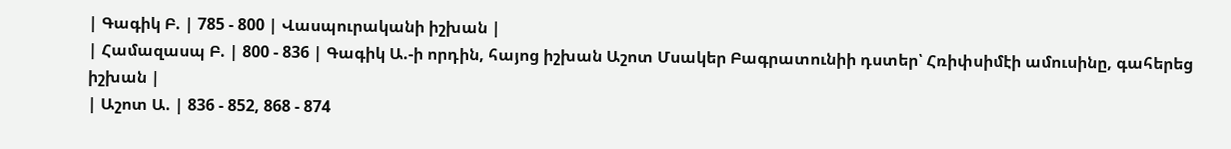| Գագիկ Բ. | 785 - 800 | Վասպուրականի իշխան |
| Համազասպ Բ. | 800 - 836 | Գագիկ Ա.-ի որդին, հայոց իշխան Աշոտ Մսակեր Բագրատունիի դստեր՝ Հռիփսիմէի ամուսինը, գահերեց իշխան |
| Աշոտ Ա. | 836 - 852, 868 - 874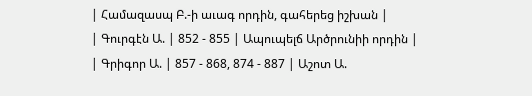| Համազասպ Բ.-ի աւագ որդին, գահերեց իշխան |
| Գուրգէն Ա. | 852 - 855 | Ապուպելճ Արծրունիի որդին |
| Գրիգոր Ա. | 857 - 868, 874 - 887 | Աշոտ Ա.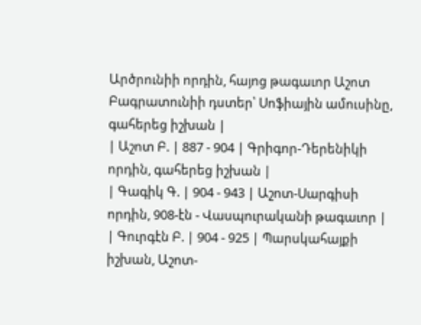Արծրունիի որդին, հայոց թագաւոր Աշոտ Բագրատունիի դստեր՝ Սոֆիային ամուսինը, գահերեց իշխան |
| Աշոտ Բ. | 887 - 904 | Գրիգոր-Դերենիկի որդին, գահերեց իշխան |
| Գագիկ Գ. | 904 - 943 | Աշոտ-Սարգիսի որդին, 908-էն - Վասպուրականի թագաւոր |
| Գուրգէն Բ. | 904 - 925 | Պարսկահայքի իշխան, Աշոտ-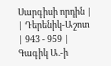Սարգիսի որդին |
| Դերենիկ-Աշոտ | 943 - 959 | Գագիկ Ա.-ի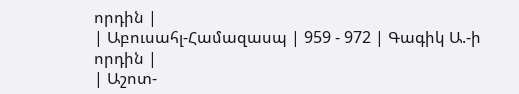որդին |
| Աբուսահլ-Համազասպ | 959 - 972 | Գագիկ Ա.-ի որդին |
| Աշոտ-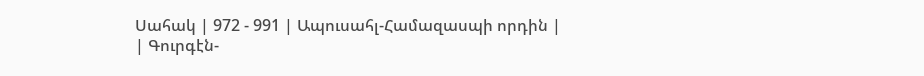Սահակ | 972 - 991 | Ապուսահլ-Համազասպի որդին |
| Գուրգէն-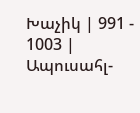Խաչիկ | 991 - 1003 | Ապուսահլ-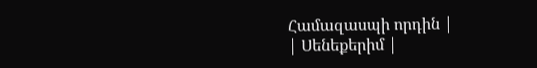Համազասպի որդին |
| Սենեքերիմ |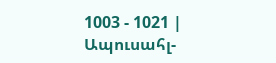1003 - 1021 | Ապուսահլ-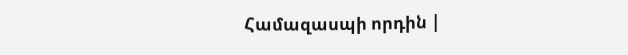Համազասպի որդին |